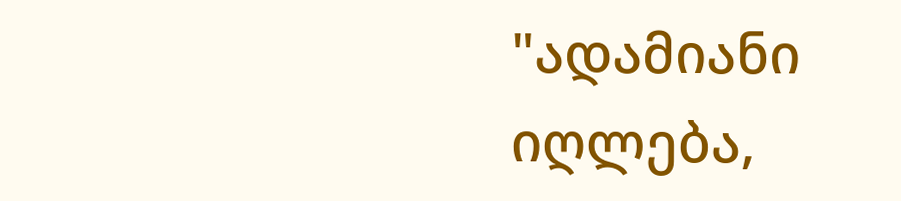"ადამიანი იღლება,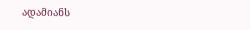ადამიანს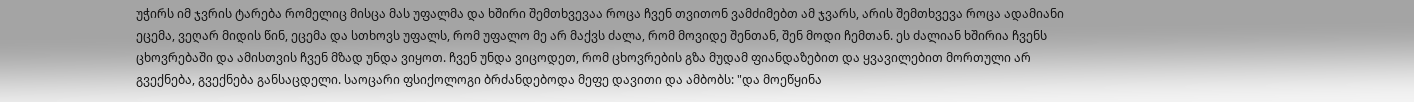უჭირს იმ ჯვრის ტარება რომელიც მისცა მას უფალმა და ხშირი შემთხვევაა როცა ჩვენ თვითონ ვამძიმებთ ამ ჯვარს, არის შემთხვევა როცა ადამიანი ეცემა, ვეღარ მიდის წინ, ეცემა და სთხოვს უფალს, რომ უფალო მე არ მაქვს ძალა, რომ მოვიდე შენთან, შენ მოდი ჩემთან. ეს ძალიან ხშირია ჩვენს ცხოვრებაში და ამისთვის ჩვენ მზად უნდა ვიყოთ. ჩვენ უნდა ვიცოდეთ, რომ ცხოვრების გზა მუდამ ფიანდაზებით და ყვავილებით მორთული არ გვექნება, გვექნება განსაცდელი. საოცარი ფსიქოლოგი ბრძანდებოდა მეფე დავითი და ამბობს: "და მოეწყინა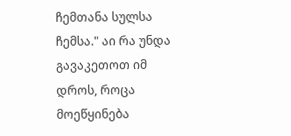ჩემთანა სულსა ჩემსა." აი რა უნდა გავაკეთოთ იმ დროს, როცა მოეწყინება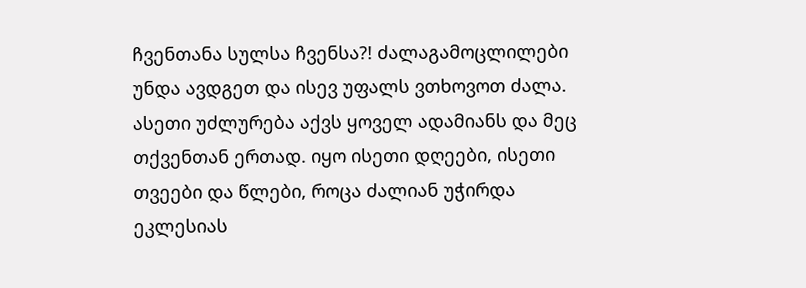ჩვენთანა სულსა ჩვენსა?! ძალაგამოცლილები უნდა ავდგეთ და ისევ უფალს ვთხოვოთ ძალა. ასეთი უძლურება აქვს ყოველ ადამიანს და მეც თქვენთან ერთად. იყო ისეთი დღეები, ისეთი თვეები და წლები, როცა ძალიან უჭირდა ეკლესიას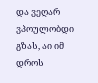და ვეღარ ვპოულობდი გზას, აი იმ დროს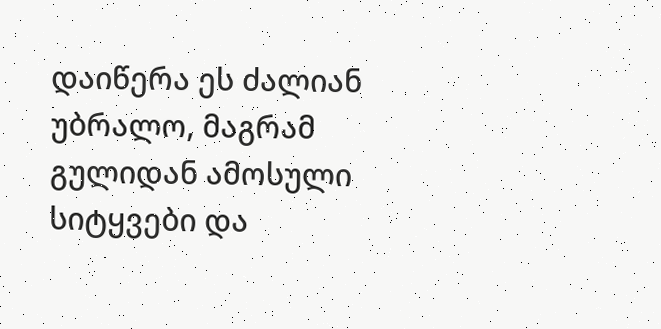დაიწერა ეს ძალიან უბრალო, მაგრამ გულიდან ამოსული სიტყვები და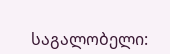საგალობელი: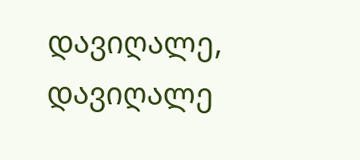დავიღალე, დავიღალე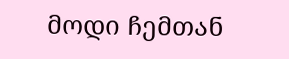მოდი ჩემთან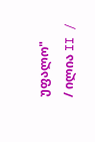უფალო"
/ ილია II /